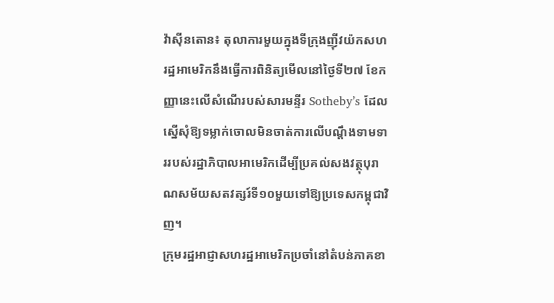វ៉ាស៊ីនតោន៖ តុលាការមួយក្នុងទីក្រុងញ៉ីវយ៉កសហរដ្ឋអាមេរិកនឹងធ្វើការពិនិត្យមើលនៅថ្ងៃទី២៧ ខែកញ្ញានេះលើសំណើរបស់សារមន្ទីរ Sotheby’s ដែលស្នើសុំឱ្យទម្លាក់ចោលមិនចាត់ការលើបណ្តឹងទាមទាររបស់រដ្ឋាភិបាលអាមេរិកដើម្បីប្រគល់សងវត្ថុបុរាណសម័យសតវត្សរ៍ទី១០មួយទៅឱ្យប្រទេសកម្ពុជាវិញ។
ក្រុមរដ្ឋអាជ្ញាសហរដ្ឋអាមេរិកប្រចាំនៅតំបន់ភាគខា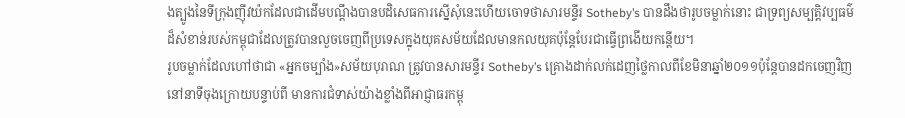ងត្បូងនៃទីក្រុងញ៉ីវយ៉កដែលជាដើមបណ្តឹងបានបដិសេធការស្នើសុំនេះហើយចោទថាសារមន្ទីរ Sotheby’s បានដឹងថារូបចម្លាក់នោះ ជាទ្រព្យសម្បត្តិវប្បធម៌ដ៏សំខាន់របស់កម្ពុជាដែលត្រូវបានលួចចេញពីប្រទេសក្នុងយុគសម័យដែលមានកលយុគប៉ុន្តែបែរជាធ្វើព្រងើយកន្តើយ។
រូបចម្លាក់ដែលហៅថាជា «អ្នកចម្បាំង»សម័យបុរាណ ត្រូវបានសារមន្ទីរ Sotheby’s គ្រោងដាក់លក់ដេញថ្លៃកាលពីខែមិនាឆ្នាំ២០១១ប៉ុន្តែបានដកចេញវិញ នៅនាទីចុងក្រោយបន្ទាប់ពី មានការជំទាស់យ៉ាងខ្លាំងពីអាជ្ញាធរកម្ពុ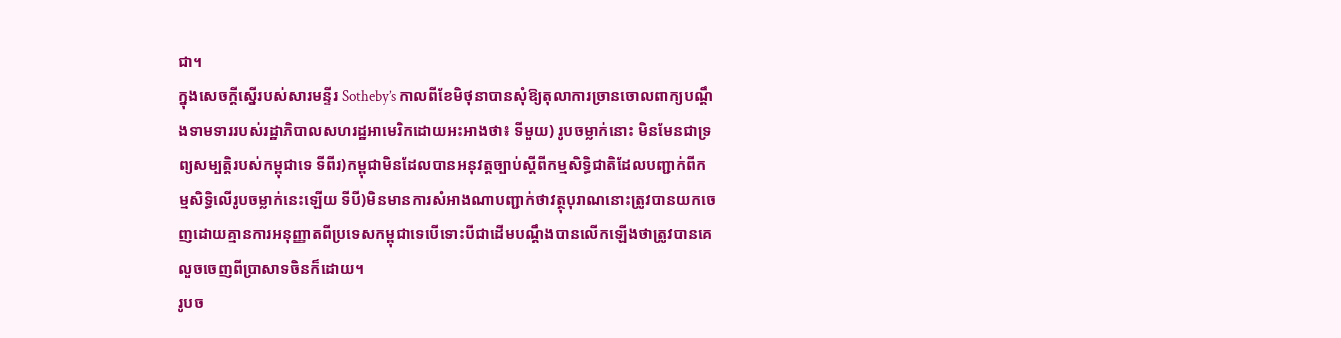ជា។
ក្នុងសេចក្តីស្នើរបស់សារមន្ទីរ Sotheby’s កាលពីខែមិថុនាបានសុំឱ្យតុលាការច្រានចោលពាក្យបណ្តឹងទាមទាររបស់រដ្ឋាភិបាលសហរដ្ឋអាមេរិកដោយអះអាងថា៖ ទីមួយ) រូបចម្លាក់នោះ មិនមែនជាទ្រព្យសម្បត្តិរបស់កម្ពុជាទេ ទីពីរ)កម្ពុជាមិនដែលបានអនុវត្តច្បាប់ស្តីពីកម្មសិទ្ធិជាតិដែលបញ្ជាក់ពីកម្មសិទ្ធិលើរូបចម្លាក់នេះឡើយ ទីបី)មិនមានការសំអាងណាបញ្ជាក់ថាវត្ថុបុរាណនោះត្រូវបានយកចេញដោយគ្មានការអនុញ្ញាតពីប្រទេសកម្ពុជាទេបើទោះបីជាដើមបណ្តឹងបានលើកឡើងថាត្រូវបានគេលួចចេញពីប្រាសាទចិនក៏ដោយ។
រូបច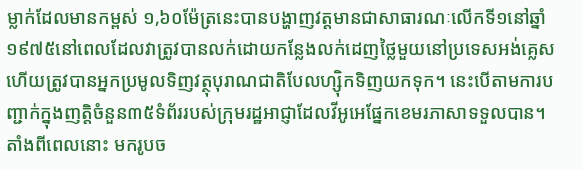ម្លាក់ដែលមានកម្ពស់ ១,៦០ម៉ែត្រនេះបានបង្ហាញវត្តមានជាសាធារណៈលើកទី១នៅឆ្នាំ១៩៧៥នៅពេលដែលវាត្រូវបានលក់ដោយកន្លែងលក់ដេញថ្លៃមួយនៅប្រទេសអង់គ្លេសហើយត្រូវបានអ្នកប្រមូលទិញវត្ថុបុរាណជាតិបែលហ្ស៊ិកទិញយកទុក។ នេះបើតាមការបញ្ជាក់ក្នុងញត្តិចំនួន៣៥ទំព័ររបស់ក្រុមរដ្ឋអាជ្ញាដែលវីអូអេផ្នែកខេមរភាសាទទួលបាន។
តាំងពីពេលនោះ មករូបច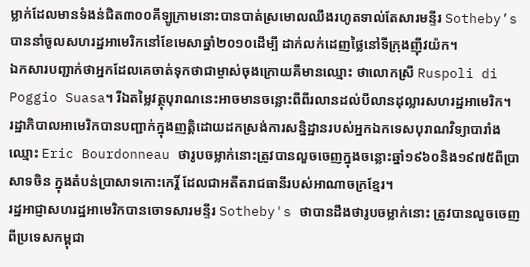ម្លាក់ដែលមានទំងន់ជិត៣០០គីឡូក្រាមនោះបានបាត់ស្រមោលឈឹងរហូតទាល់តែសារមន្ទីរ Sotheby’s បាននាំចូលសហរដ្ឋអាមេរិកនៅខែមេសាឆ្នាំ២០១០ដើម្បី ដាក់លក់ដេញថ្លៃនៅទីក្រុងញ៉ីវយ៉ក។
ឯកសារបញ្ជាក់ថាអ្នកដែលគេចាត់ទុកថាជាម្ចាស់ចុងក្រោយគឺមានឈ្មោះ ថាលោកស្រី Ruspoli di Poggio Suasa។ រីឯតម្លៃវត្ថុបុរាណនេះអាចមានចន្លោះពីពីរលានដល់បីលានដុល្លារសហរដ្ឋអាមេរិក។
រដ្ឋាភិបាលអាមេរិកបានបញ្ជាក់ក្នុងញត្តិដោយដកស្រង់ការសន្និដ្ឋានរបស់អ្នកឯកទេសបុរាណវិទ្យាបារាំងឈ្មោះ Eric Bourdonneau ថារូបចម្លាក់នោះត្រូវបានលួចចេញក្នុងចន្លោះឆ្នាំ១៩៦០និង១៩៧៥ពីប្រាសាទចិន ក្នុងតំបន់ប្រាសាទកោះកេរ្តិ៍ ដែលជាអតីតរាជធានីរបស់អាណាចក្រខ្មែរ។
រដ្ឋអាជ្ញាសហរដ្ឋអាមេរិកបានចោទសារមន្ទីរ Sotheby's ថាបានដឹងថារូបចម្លាក់នោះ ត្រូវបានលួចចេញពីប្រទេសកម្ពុជា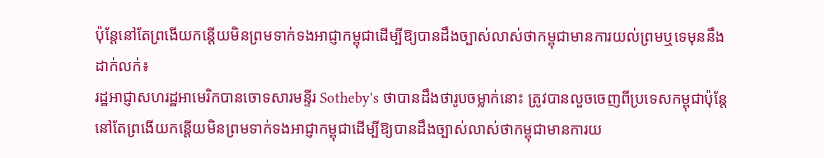ប៉ុន្តែនៅតែព្រងើយកន្តើយមិនព្រមទាក់ទងអាជ្ញាកម្ពុជាដើម្បីឱ្យបានដឹងច្បាស់លាស់ថាកម្ពុជាមានការយល់ព្រមឬទេមុននឹងដាក់លក់៖
រដ្ឋអាជ្ញាសហរដ្ឋអាមេរិកបានចោទសារមន្ទីរ Sotheby's ថាបានដឹងថារូបចម្លាក់នោះ ត្រូវបានលួចចេញពីប្រទេសកម្ពុជាប៉ុន្តែនៅតែព្រងើយកន្តើយមិនព្រមទាក់ទងអាជ្ញាកម្ពុជាដើម្បីឱ្យបានដឹងច្បាស់លាស់ថាកម្ពុជាមានការយ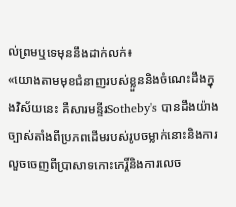ល់ព្រមឬទេមុននឹងដាក់លក់៖
«យោងតាមមុខជំនាញរបស់ខ្លួននិងចំណេះដឹងក្នុងវិស័យនេះ គឺសារមន្ទីរSotheby's បានដឹងយ៉ាងច្បាស់តាំងពីប្រភពដើមរបស់រូបចម្លាក់នោះនិងការលួចចេញពីប្រាសាទកោះកេរ្តិ៍និងការលេច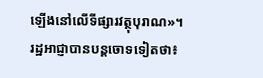ឡើងនៅលើទីផ្សារវត្ថុបុរាណ»។
រដ្ឋអាជ្ញាបានបន្តចោទទៀតថា៖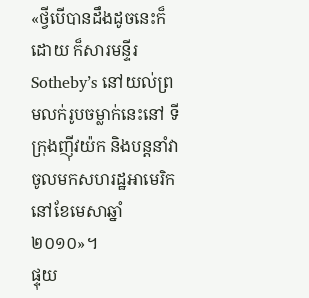«ថ្វីបើបានដឹងដូចនេះក៏ដោយ ក៏សារមន្ទីរ Sotheby’s នៅយល់ព្រមលក់រូបចម្លាក់នេះនៅ ទីក្រុងញ៉ីវយ៉ក និងបន្តនាំវាចូលមកសហរដ្ឋអាមេរិកនៅខែមេសាឆ្នាំ២០១០»។
ផ្ទុយ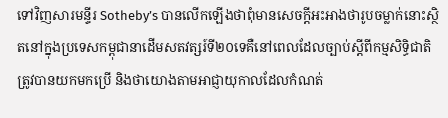ទៅវិញសារមន្ទីរ Sotheby’s បានលើកឡើងថាពុំមានសេចក្តីអះអាងថារូបចម្លាក់នោះស្ថិតនៅក្នុងប្រទេសកម្ពុជានាដើមសតវត្សរ៍ទី២០ទេគឺនៅពេលដែលច្បាប់ស្តីពីកម្មសិទ្ធិជាតិត្រូវបានយកមកប្រើ និងថាយោងតាមអាជ្ញាយុកាលដែលកំណត់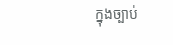ក្នុងច្បាប់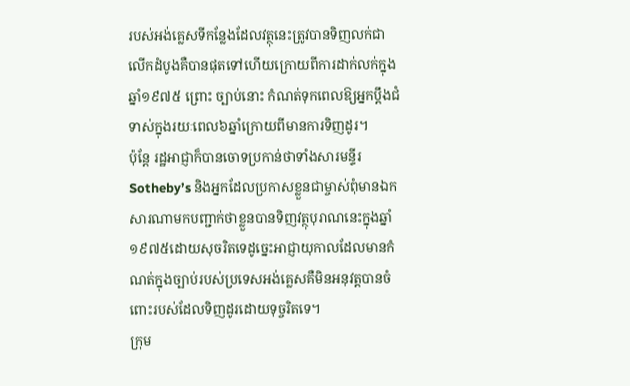របស់អង់គ្លេសទីកន្លែងដែលវត្ថុនេះត្រូវបានទិញលក់ជាលើកដំបូងគឺបានផុតទៅហើយក្រោយពីការដាក់លក់ក្នុងឆ្នាំ១៩៧៥ ព្រោះ ច្បាប់នោះ កំណត់ទុកពេលឱ្យអ្នកប្តឹងជំទាស់ក្នុងរយៈពេល៦ឆ្នាំក្រោយពីមានការទិញដូរ។
ប៉ុន្តែ រដ្ឋអាជ្ញាក៏បានចោទប្រកាន់ថាទាំងសារមន្ទីរ Sotheby’s និងអ្នកដែលប្រកាសខ្លួនជាម្ចាស់ពុំមានឯកសារណាមកបញ្ជាក់ថាខ្លួនបានទិញវត្ថុបុរាណនេះក្នុងឆ្នាំ១៩៧៥ដោយសុចរិតទេដូច្នេះអាជ្ញាយុកាលដែលមានកំណត់ក្នុងច្បាប់របស់ប្រទេសអង់គ្លេសគឺមិនអនុវត្តបានចំពោះរបស់ដែលទិញដូរដោយទុច្ចរិតទេ។
ក្រុម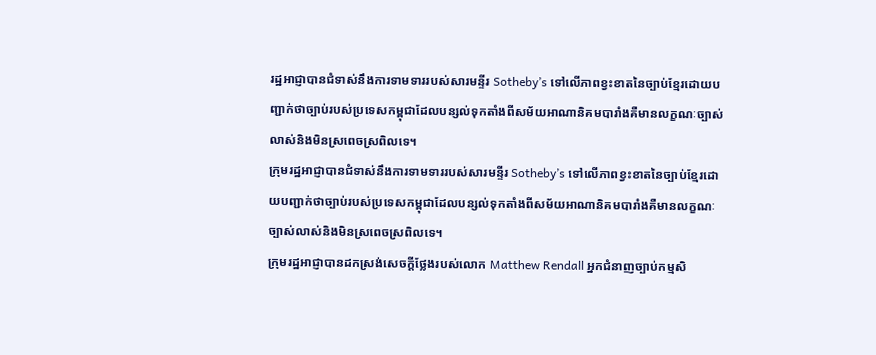រដ្ឋអាជ្ញាបានជំទាស់នឹងការទាមទាររបស់សារមន្ទីរ Sotheby’s ទៅលើភាពខ្វះខាតនៃច្បាប់ខ្មែរដោយបញ្ជាក់ថាច្បាប់របស់ប្រទេសកម្ពុជាដែលបន្សល់ទុកតាំងពីសម័យអាណានិគមបារាំងគឺមានលក្ខណៈច្បាស់លាស់និងមិនស្រពេចស្រពិលទេ។
ក្រុមរដ្ឋអាជ្ញាបានជំទាស់នឹងការទាមទាររបស់សារមន្ទីរ Sotheby’s ទៅលើភាពខ្វះខាតនៃច្បាប់ខ្មែរដោយបញ្ជាក់ថាច្បាប់របស់ប្រទេសកម្ពុជាដែលបន្សល់ទុកតាំងពីសម័យអាណានិគមបារាំងគឺមានលក្ខណៈច្បាស់លាស់និងមិនស្រពេចស្រពិលទេ។
ក្រុមរដ្ឋអាជ្ញាបានដកស្រង់សេចក្តីថ្លែងរបស់លោក Matthew Rendall អ្នកជំនាញច្បាប់កម្មសិ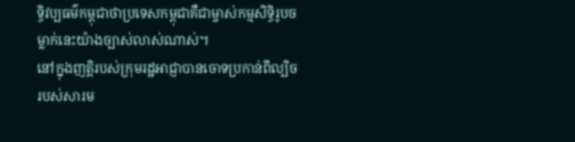ទ្ធិវប្បធម៌កម្ពុជាថាប្រទេសកម្ពុជាគឺជាម្ចាស់កម្មសិទ្ធិរូបចម្លាក់នេះយ៉ាងច្បាស់លាស់ណាស់។
នៅក្នុងញត្តិរបស់ក្រុមរដ្ឋអាជ្ញាបានចោទប្រកាន់ពីល្បិចរបស់សារម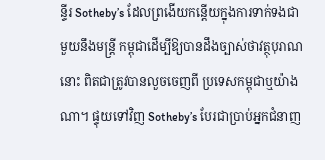ន្ទីរ Sotheby’s ដែលព្រងើយកន្តើយក្នុងការទាក់ទងជាមួយនឹងមន្ត្រី កម្ពុជាដើម្បីឱ្យបានដឹងច្បាស់ថាវត្ថុបុរាណនោះ ពិតជាត្រូវបានលួចចេញពី ប្រទេសកម្ពុជាឬយ៉ាងណា។ ផ្ទុយទៅវិញ Sotheby’s បែរជាប្រាប់អ្នកជំនាញ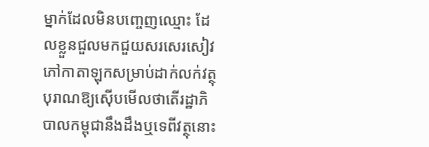ម្នាក់ដែលមិនបញ្ចេញឈ្មោះ ដែលខ្លួនជួលមកជួយសរសេរសៀវភៅកាតាឡុកសម្រាប់ដាក់លក់វត្ថុបុរាណឱ្យស៊ើបមើលថាតើរដ្ឋាភិបាលកម្ពុជានឹងដឹងឬទេពីវត្ថុនោះ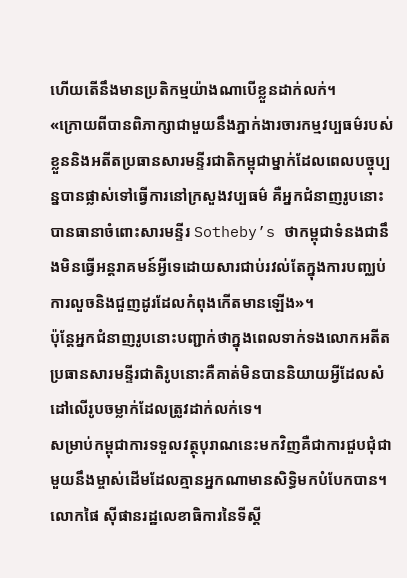ហើយតើនឹងមានប្រតិកម្មយ៉ាងណាបើខ្លួនដាក់លក់។
«ក្រោយពីបានពិភាក្សាជាមួយនឹងភ្នាក់ងារចារកម្មវប្បធម៌របស់ខ្លួននិងអតីតប្រធានសារមន្ទីរជាតិកម្ពុជាម្នាក់ដែលពេលបច្ចុប្បន្នបានផ្លាស់ទៅធ្វើការនៅក្រសួងវប្បធម៌ គឺអ្នកជំនាញរូបនោះ បានធានាចំពោះសារមន្ទីរ Sotheby’s ថាកម្ពុជាទំនងជានឹងមិនធ្វើអន្តរាគមន៍អ្វីទេដោយសារជាប់រវល់តែក្នុងការបញ្ឈប់ការលួចនិងជួញដូរដែលកំពុងកើតមានឡើង»។
ប៉ុន្តែអ្នកជំនាញរូបនោះបញ្ជាក់ថាក្នុងពេលទាក់ទងលោកអតីតប្រធានសារមន្ទីរជាតិរូបនោះគឺគាត់មិនបាននិយាយអ្វីដែលសំដៅលើរូបចម្លាក់ដែលត្រូវដាក់លក់ទេ។
សម្រាប់កម្ពុជាការទទួលវត្ថុបុរាណនេះមកវិញគឺជាការជួបជុំជាមួយនឹងម្ចាស់ដើមដែលគ្មានអ្នកណាមានសិទ្ធិមកបំបែកបាន។
លោកផៃ ស៊ីផានរដ្ឋលេខាធិការនៃទីស្តី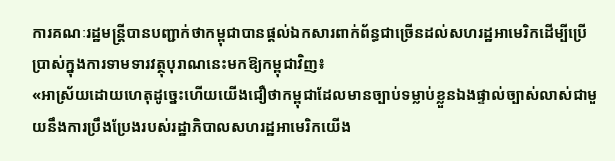ការគណៈរដ្ឋមន្ត្រីបានបញ្ជាក់ថាកម្ពុជាបានផ្តល់ឯកសារពាក់ព័ន្ធជាច្រើនដល់សហរដ្ឋអាមេរិកដើម្បីប្រើប្រាស់ក្នុងការទាមទារវត្ថុបុរាណនេះមកឱ្យកម្ពុជាវិញ៖
«អាស្រ័យដោយហេតុដូច្នេះហើយយើងជឿថាកម្ពុជាដែលមានច្បាប់ទម្លាប់ខ្លួនឯងផ្ទាល់ច្បាស់លាស់ជាមួយនឹងការប្រឹងប្រែងរបស់រដ្ឋាភិបាលសហរដ្ឋអាមេរិកយើង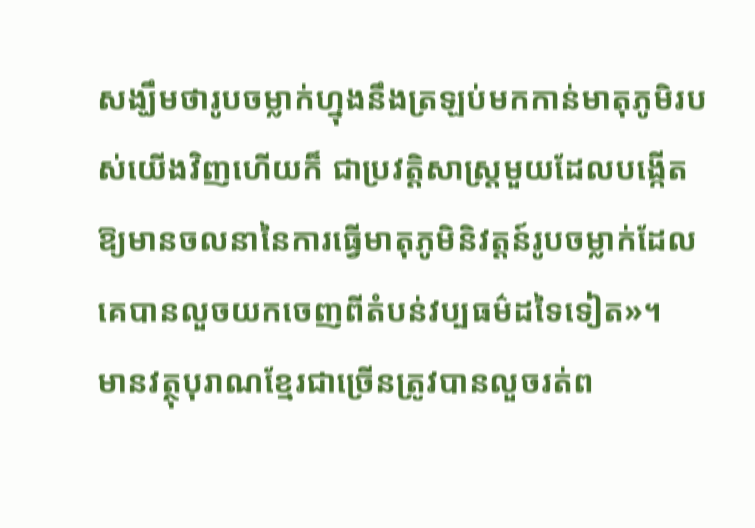សង្ឃឹមថារូបចម្លាក់ហ្នុងនឹងត្រឡប់មកកាន់មាតុភូមិរបស់យើងវិញហើយក៏ ជាប្រវត្តិសាស្រ្តមួយដែលបង្កើតឱ្យមានចលនានៃការធ្វើមាតុភូមិនិវត្តន៍រូបចម្លាក់ដែលគេបានលួចយកចេញពីតំបន់វប្បធម៌ដទៃទៀត»។
មានវត្ថុបុរាណខ្មែរជាច្រើនត្រូវបានលួចរត់ព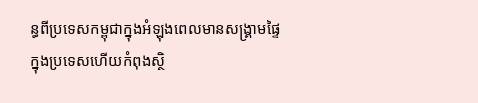ន្ធពីប្រទេសកម្ពុជាក្នុងអំឡុងពេលមានសង្គ្រាមផ្ទៃក្នុងប្រទេសហើយកំពុងស្ថិ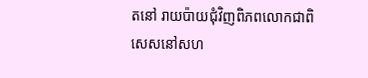តនៅ រាយប៉ាយជុំវិញពិភពលោកជាពិសេសនៅសហ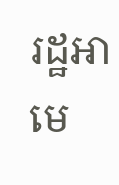រដ្ឋអាមេ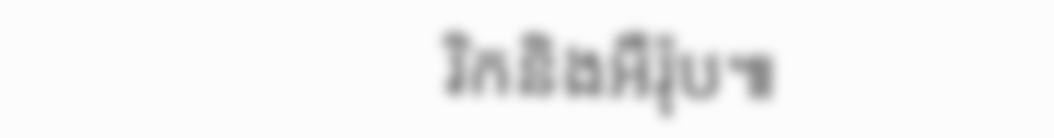រិកនិងអឺរ៉ុប៕